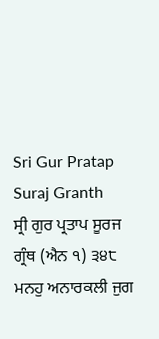Sri Gur Pratap Suraj Granth
ਸ੍ਰੀ ਗੁਰ ਪ੍ਰਤਾਪ ਸੂਰਜ ਗ੍ਰੰਥ (ਐਨ ੧) ੩੪੮
ਮਨਹੁ ਅਨਾਰਕਲੀ ਜੁਗ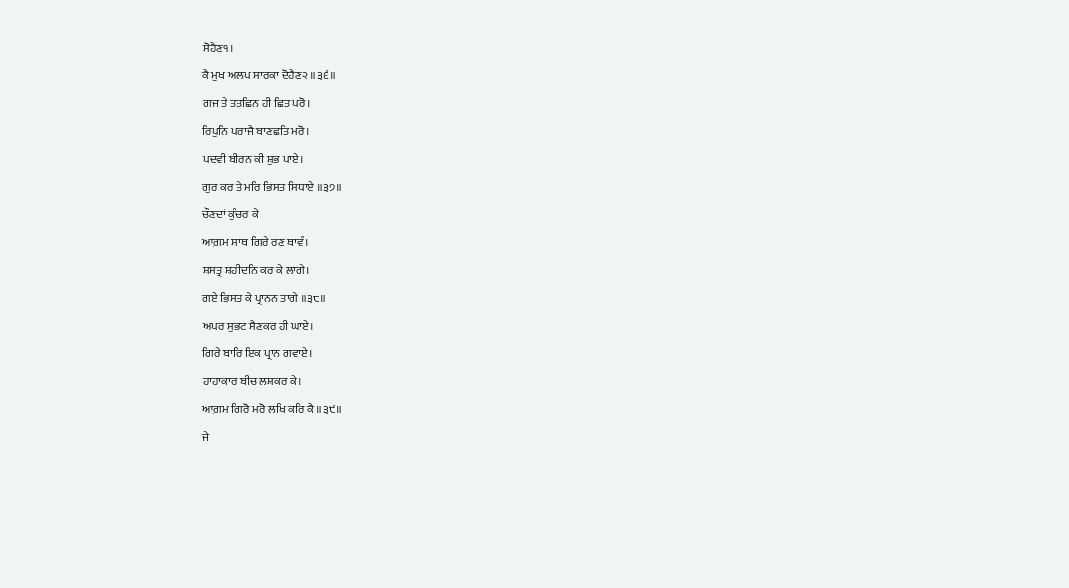ਸੋਹੈਣ੧।
ਕੈ ਮੁਖ ਅਲਪ ਸਾਰਕਾ ਦੋਹੈਣ੨ ॥੩੬॥
ਗਜ ਤੇ ਤਤਛਿਨ ਹੀ ਛਿਤ ਪਰੋ।
ਰਿਪੁਨਿ ਪਰਾਜੈ ਬਾਣਛਤਿ ਮਰੋ।
ਪਦਵੀ ਬੀਰਨ ਕੀ ਸ਼ੁਭ ਪਾਏ।
ਗੁਰ ਕਰ ਤੇ ਮਰਿ ਭਿਸਤ ਸਿਧਾਏ ॥੩੭॥
ਚੌਣਦਾਂ ਕੁੰਚਰ ਕੇ
ਆਗ਼ਮ ਸਾਥ ਗਿਰੇ ਰਣ ਥਾਵੰ।
ਸ਼ਸਤ੍ਰ ਸ਼ਹੀਦਨਿ ਕਰ ਕੇ ਲਾਗੇ।
ਗਏ ਭਿਸਤ ਕੇ ਪ੍ਰਾਨਨ ਤਾਗੇ ॥੩੮॥
ਅਪਰ ਸੁਭਟ ਸੈਣਕਰ ਹੀ ਘਾਏ।
ਗਿਰੇ ਬਾਰਿ ਇਕ ਪ੍ਰਾਨ ਗਵਾਏ।
ਹਾਹਾਕਾਰ ਬੀਚ ਲਸ਼ਕਰ ਕੇ।
ਆਗ਼ਮ ਗਿਰੋ ਮਰੋ ਲਖਿ ਕਰਿ ਕੈ ॥੩੯॥
ਜੇ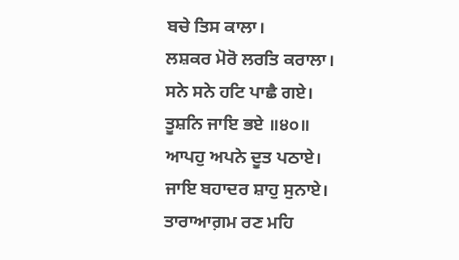ਬਚੇ ਤਿਸ ਕਾਲਾ।
ਲਸ਼ਕਰ ਮੋਰੋ ਲਰਤਿ ਕਰਾਲਾ।
ਸਨੇ ਸਨੇ ਹਟਿ ਪਾਛੈ ਗਏ।
ਤੂਸ਼ਨਿ ਜਾਇ ਭਏ ॥੪੦॥
ਆਪਹੁ ਅਪਨੇ ਦੂਤ ਪਠਾਏ।
ਜਾਇ ਬਹਾਦਰ ਸ਼ਾਹੁ ਸੁਨਾਏ।
ਤਾਰਾਆਗ਼ਮ ਰਣ ਮਹਿ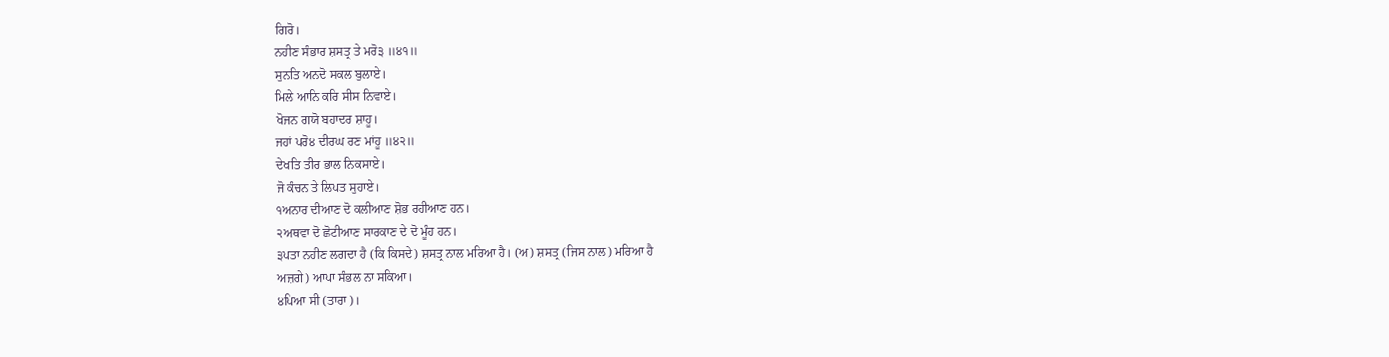ਗਿਰੋ।
ਨਹੀਣ ਸੰਭਾਰ ਸ਼ਸਤ੍ਰ ਤੇ ਮਰੋ੩ ॥੪੧॥
ਸੁਨਤਿ ਅਨਦੋ ਸਕਲ ਬੁਲਾਏ।
ਮਿਲੇ ਆਨਿ ਕਰਿ ਸੀਸ ਨਿਵਾਏ।
ਖੋਜਨ ਗਯੋ ਬਹਾਦਰ ਸ਼ਾਹੂ।
ਜਹਾਂ ਪਰੋ੪ ਦੀਰਘ ਰਣ ਮਾਂਹੂ ॥੪੨॥
ਦੇਖਤਿ ਤੀਰ ਭਾਲ ਨਿਕਸਾਏ।
ਜੋ ਕੰਚਨ ਤੇ ਲਿਪਤ ਸੁਹਾਏ।
੧ਅਨਾਰ ਦੀਆਣ ਦੋ ਕਲੀਆਣ ਸ਼ੋਭ ਰਹੀਆਣ ਹਨ।
੨ਅਥਵਾ ਦੋ ਛੋਟੀਆਣ ਸਾਰਕਾਣ ਦੇ ਦੋ ਮੂੰਹ ਹਨ।
੩ਪਤਾ ਨਹੀਣ ਲਗਦਾ ਹੈ (ਕਿ ਕਿਸਦੇ) ਸ਼ਸਤ੍ਰ ਨਾਲ ਮਰਿਆ ਹੈ। (ਅ) ਸ਼ਸਤ੍ਰ (ਜਿਸ ਨਾਲ) ਮਰਿਆ ਹੈ
ਅਜ਼ਗੇ) ਆਪਾ ਸੰਭਲ ਨਾ ਸਕਿਆ।
੪ਪਿਆ ਸੀ (ਤਾਰਾ)।